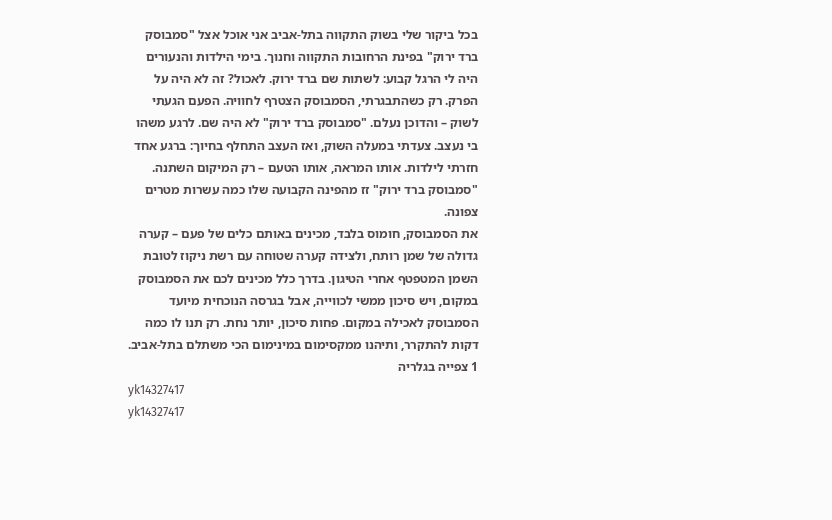בכל ביקור שלי בשוק התקווה בתל-אביב אני אוכל אצל "סמבוסק ברד ירוק" בפינת הרחובות התקווה וחנוך. בימי הילדות והנעורים היה לי הרגל קבוע: לשתות שם ברד ירוק. לאכול? זה לא היה על הפרק. רק כשהתבגרתי, הסמבוסק הצטרף לחוויה. הפעם הגעתי לשוק – והדוכן נעלם. "סמבוסק ברד ירוק" לא היה שם. לרגע משהו בי נעצב. צעדתי במעלה השוק, ואז העצב התחלף בחיוך: ברגע אחד חזרתי לילדות. אותו המראה, אותו הטעם – רק המיקום השתנה. "סמבוסק ברד ירוק" זז מהפינה הקבועה שלו כמה עשרות מטרים צפונה.
את הסמבוסק, חומוס בלבד, מכינים באותם כלים של פעם – קערה גדולה של שמן רותח, ולצידה קערה שטוחה עם רשת ניקוז לטובת השמן המטפטף אחרי הטיגון. בדרך כלל מכינים לכם את הסמבוסק במקום, ויש סיכון ממשי לכווייה, אבל בגרסה הנוכחית מיועד הסמבוסק לאכילה במקום. פחות סיכון, יותר נחת. רק תנו לו כמה דקות להתקרר, ותיהנו ממקסימום במינימום הכי משתלם בתל-אביב.
1 צפייה בגלריה
yk14327417
yk14327417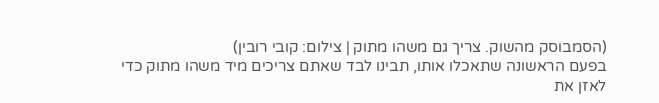(הסמבוסק מהשוק. צריך גם משהו מתוק | צילום: קובי רובין)
בפעם הראשונה שתאכלו אותו, תבינו לבד שאתם צריכים מיד משהו מתוק כדי לאזן את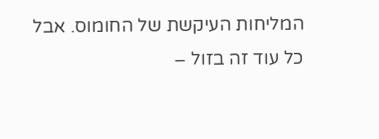המליחות העיקשת של החומוס. אבל כל עוד זה בזול –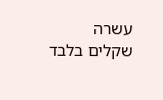עשרה שקלים בלבד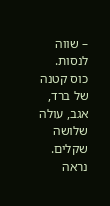– שווה לנסות. כוס קטנה של ברד, אגב, עולה שלושה שקלים. נראה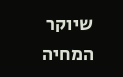שיוקר המחיה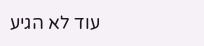עוד לא הגיע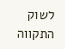לשוק התקווה